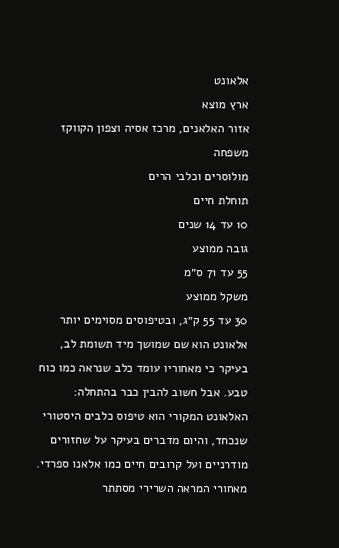אלאונט
ארץ מוצא
אזור האלאנים, מרכז אסיה וצפון הקווקז
משפחה
מולוסרים וכלבי הרים
תוחלת חיים
10 עד 14 שנים
גובה ממוצע
55 עד 71 ס״מ
משקל ממוצע
30 עד 55 ק״ג, ובטיפוסים מסוימים יותר
אלאונט הוא שם שמושך מיד תשומת לב, בעיקר כי מאחוריו עומד כלב שנראה כמו כוח טבע. אבל חשוב להבין כבר בהתחלה: האלאונט המקורי הוא טיפוס כלבים היסטורי שנכחד, והיום מדברים בעיקר על שחזורים מודרניים ועל קרובים חיים כמו אלאנו ספרדי. מאחורי המראה השרירי מסתתר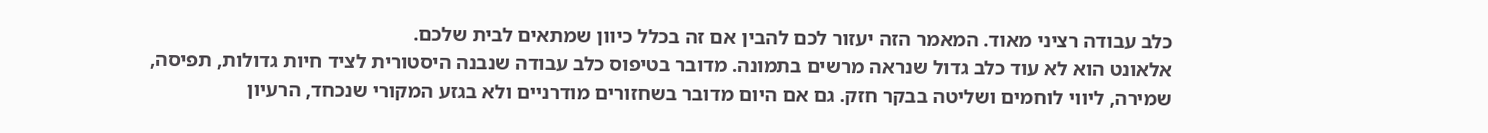כלב עבודה רציני מאוד. המאמר הזה יעזור לכם להבין אם זה בכלל כיוון שמתאים לבית שלכם.
אלאונט הוא לא עוד כלב גדול שנראה מרשים בתמונה. מדובר בטיפוס כלב עבודה שנבנה היסטורית לציד חיות גדולות, תפיסה, שמירה, ליווי לוחמים ושליטה בבקר חזק. גם אם היום מדובר בשחזורים מודרניים ולא בגזע המקורי שנכחד, הרעיון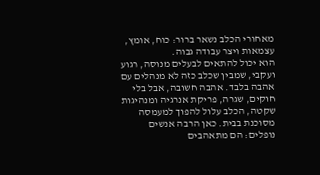מאחורי הכלב נשאר ברור: כוח, אומץ, עצמאות ויצר עבודה גבוה.
הוא יכול להתאים לבעלים מנוסה, רגוע ועקבי, שמבין שכלב כזה לא מנהלים עם אהבה בלבד. אהבה חשובה, אבל בלי חוקים, שגרה, פריקת אנרגיה ומנהיגות שקטה, הכלב עלול להפוך למעמסה מסוכנת בבית. כאן הרבה אנשים נופלים: הם מתאהבים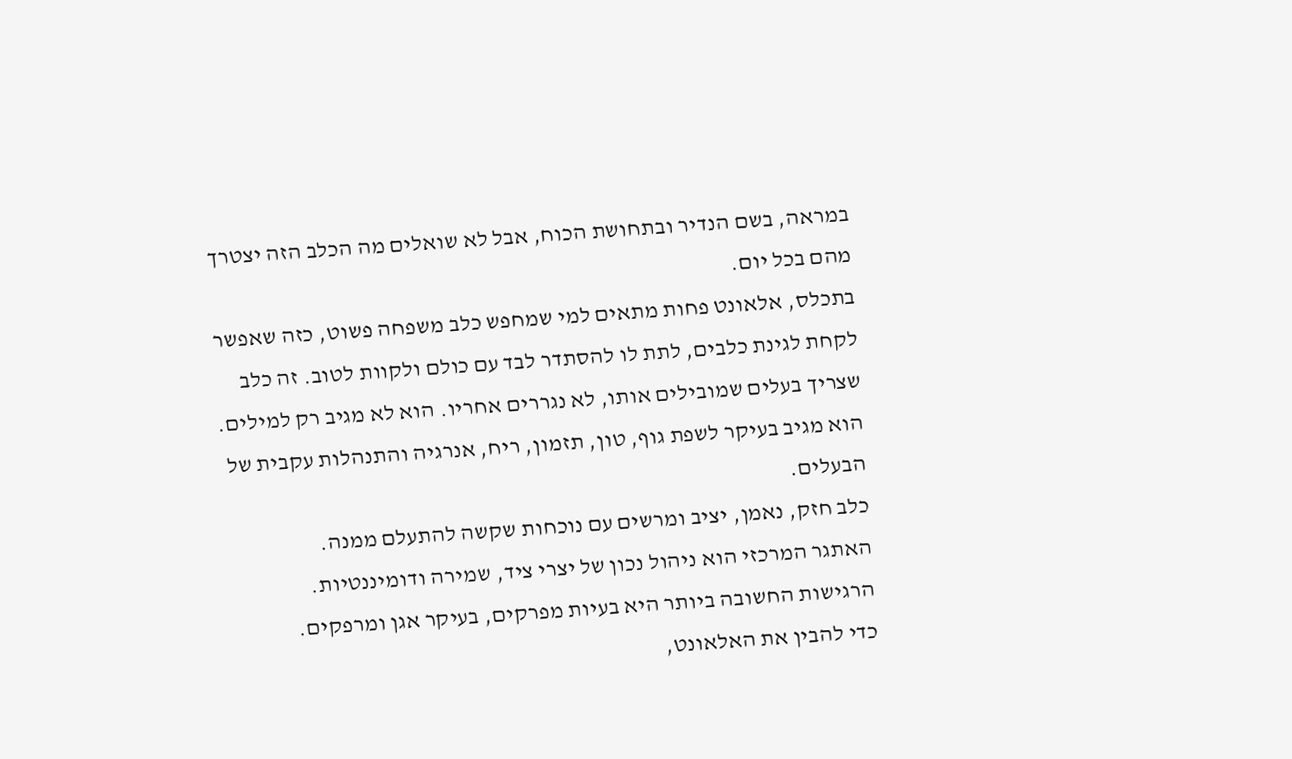במראה, בשם הנדיר ובתחושת הכוח, אבל לא שואלים מה הכלב הזה יצטרך מהם בכל יום.
בתכלס, אלאונט פחות מתאים למי שמחפש כלב משפחה פשוט, כזה שאפשר לקחת לגינת כלבים, לתת לו להסתדר לבד עם כולם ולקוות לטוב. זה כלב שצריך בעלים שמובילים אותו, לא נגררים אחריו. הוא לא מגיב רק למילים. הוא מגיב בעיקר לשפת גוף, טון, תזמון, ריח, אנרגיה והתנהלות עקבית של הבעלים.
כלב חזק, נאמן, יציב ומרשים עם נוכחות שקשה להתעלם ממנה.
האתגר המרכזי הוא ניהול נכון של יצרי ציד, שמירה ודומיננטיות.
הרגישות החשובה ביותר היא בעיות מפרקים, בעיקר אגן ומרפקים.
כדי להבין את האלאונט,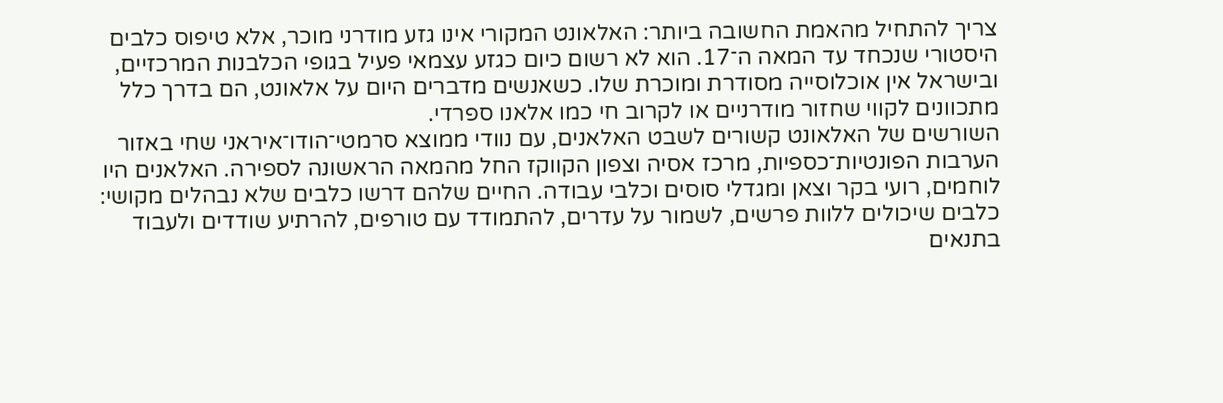צריך להתחיל מהאמת החשובה ביותר: האלאונט המקורי אינו גזע מודרני מוכר, אלא טיפוס כלבים היסטורי שנכחד עד המאה ה־17. הוא לא רשום כיום כגזע עצמאי פעיל בגופי הכלבנות המרכזיים, ובישראל אין אוכלוסייה מסודרת ומוכרת שלו. כשאנשים מדברים היום על אלאונט, הם בדרך כלל מתכוונים לקווי שחזור מודרניים או לקרוב חי כמו אלאנו ספרדי.
השורשים של האלאונט קשורים לשבט האלאנים, עם נוודי ממוצא סרמטי־הודו־איראני שחי באזור הערבות הפונטיות־כספיות, מרכז אסיה וצפון הקווקז החל מהמאה הראשונה לספירה. האלאנים היו לוחמים, רועי בקר וצאן ומגדלי סוסים וכלבי עבודה. החיים שלהם דרשו כלבים שלא נבהלים מקושי: כלבים שיכולים ללוות פרשים, לשמור על עדרים, להתמודד עם טורפים, להרתיע שודדים ולעבוד בתנאים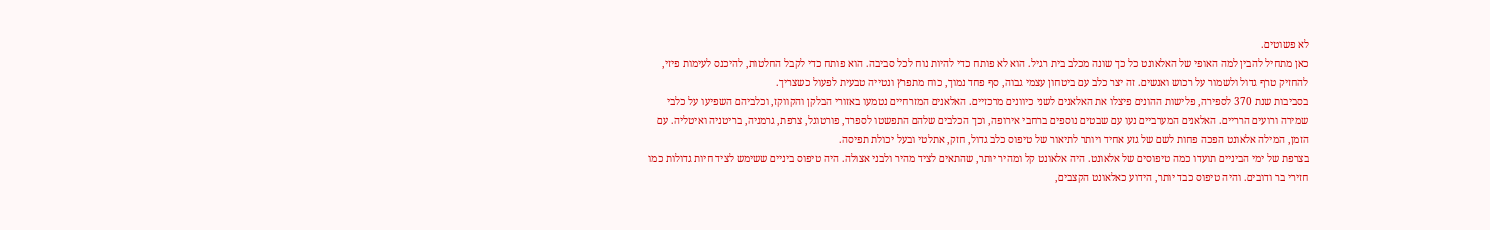לא פשוטים.
כאן מתחיל להבין למה האופי של האלאונט כל כך שונה מכלב בית רגיל. הוא לא פותח כדי להיות נוח לכל סביבה. הוא פותח כדי לקבל החלטות, להיכנס לעימות פיזי, להחזיק טרף גדול ולשמור על רכוש ואנשים. זה יצר כלב עם ביטחון עצמי גבוה, סף פחד נמוך, כוח מתפרץ ונטייה טבעית לפעול כשצריך.
בסביבות שנת 370 לספירה, פלישות ההונים פיצלו את האלאנים לשני כיוונים מרכזיים. האלאנים המזרחיים נטמעו באזורי הבלקן והקווקז, וכלביהם השפיעו על כלבי שמירה ורועים הרריים. האלאנים המערביים נעו עם שבטים נוספים ברחבי אירופה, וכך הכלבים שלהם התפשטו לספרד, פורטוגל, צרפת, גרמניה, בריטניה ואיטליה. עם הזמן, המילה אלאונט הפכה פחות לשם של גזע אחיד ויותר לתיאור של טיפוס כלב גדול, חזק, אתלטי ובעל יכולת תפיסה.
בצרפת של ימי הביניים תועדו כמה טיפוסים של אלאונט. היה אלאונט קל ומהיר יותר, שהתאים לציד מהיר ולבני אצולה. היה טיפוס ביניים ששימש לציד חיות גדולות כמו חזירי בר ודובים. והיה טיפוס כבד יותר, הידוע כאלאונט הקצבים,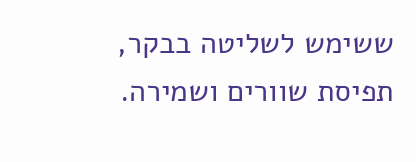ששימש לשליטה בבקר, תפיסת שוורים ושמירה.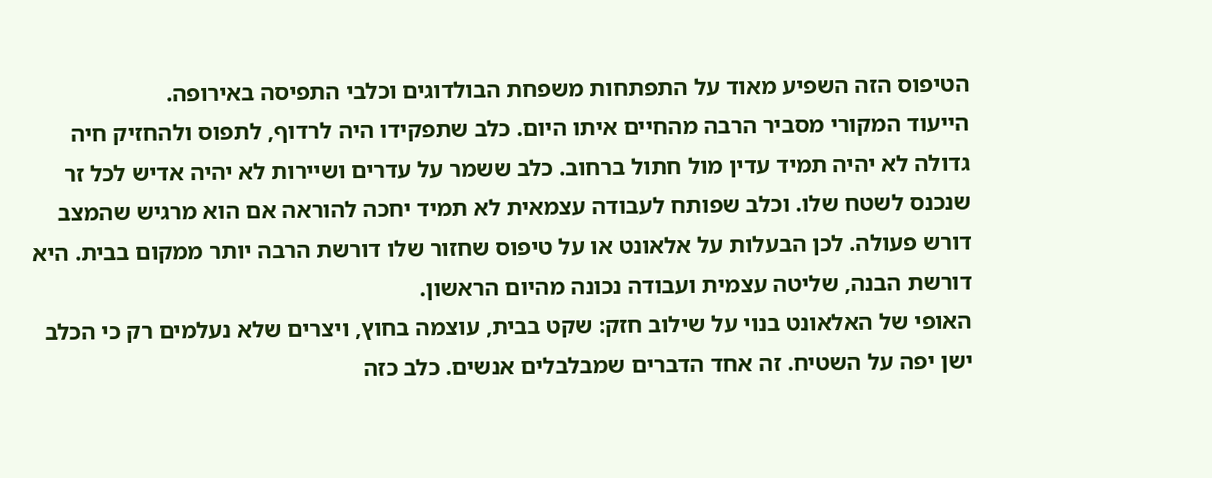הטיפוס הזה השפיע מאוד על התפתחות משפחת הבולדוגים וכלבי התפיסה באירופה.
הייעוד המקורי מסביר הרבה מהחיים איתו היום. כלב שתפקידו היה לרדוף, לתפוס ולהחזיק חיה גדולה לא יהיה תמיד עדין מול חתול ברחוב. כלב ששמר על עדרים ושיירות לא יהיה אדיש לכל זר שנכנס לשטח שלו. וכלב שפותח לעבודה עצמאית לא תמיד יחכה להוראה אם הוא מרגיש שהמצב דורש פעולה. לכן הבעלות על אלאונט או על טיפוס שחזור שלו דורשת הרבה יותר ממקום בבית. היא דורשת הבנה, שליטה עצמית ועבודה נכונה מהיום הראשון.
האופי של האלאונט בנוי על שילוב חזק: שקט בבית, עוצמה בחוץ, ויצרים שלא נעלמים רק כי הכלב ישן יפה על השטיח. זה אחד הדברים שמבלבלים אנשים. כלב כזה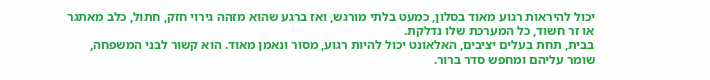יכול להיראות רגוע מאוד בסלון, כמעט בלתי מורגש, ואז ברגע שהוא מזהה גירוי חזק, חתול, כלב מאתגר או זר חשוד, כל המערכת שלו נדלקת.
בבית, תחת בעלים יציבים, האלאונט יכול להיות רגוע, מסור ונאמן מאוד. הוא קשור לבני המשפחה, שומר עליהם ומחפש סדר ברור.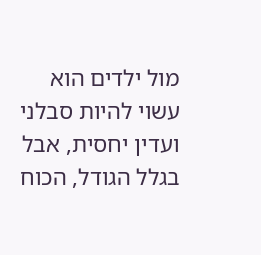מול ילדים הוא עשוי להיות סבלני ועדין יחסית, אבל בגלל הגודל, הכוח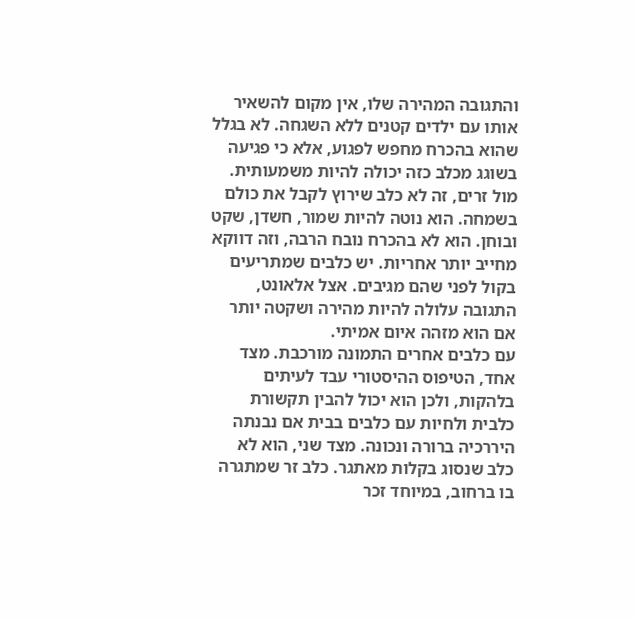והתגובה המהירה שלו, אין מקום להשאיר אותו עם ילדים קטנים ללא השגחה. לא בגלל שהוא בהכרח מחפש לפגוע, אלא כי פגיעה בשוגג מכלב כזה יכולה להיות משמעותית.
מול זרים, זה לא כלב שירוץ לקבל את כולם בשמחה. הוא נוטה להיות שמור, חשדן, שקט ובוחן. הוא לא בהכרח נובח הרבה, וזה דווקא מחייב יותר אחריות. יש כלבים שמתריעים בקול לפני שהם מגיבים. אצל אלאונט, התגובה עלולה להיות מהירה ושקטה יותר אם הוא מזהה איום אמיתי.
עם כלבים אחרים התמונה מורכבת. מצד אחד, הטיפוס ההיסטורי עבד לעיתים בלהקות, ולכן הוא יכול להבין תקשורת כלבית ולחיות עם כלבים בבית אם נבנתה היררכיה ברורה ונכונה. מצד שני, הוא לא כלב שנסוג בקלות מאתגר. כלב זר שמתגרה בו ברחוב, במיוחד זכר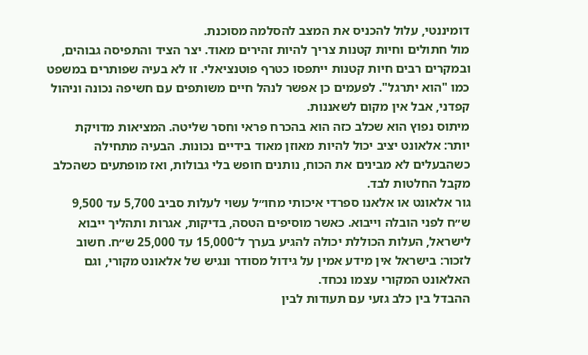דומיננטי, עלול להכניס את המצב להסלמה מסוכנת.
מול חתולים וחיות קטנות צריך להיות זהירים מאוד. יצר הציד והתפיסה גבוהים, ובמקרים רבים חיות קטנות ייתפסו כטרף פוטנציאלי. זו לא בעיה שפותרים במשפט כמו "הוא יתרגל". לפעמים כן אפשר לנהל חיים משותפים עם חשיפה נכונה וניהול קפדני, אבל אין מקום לשאננות.
מיתוס נפוץ הוא שכלב כזה הוא בהכרח פראי וחסר שליטה. המציאות מדויקת יותר: אלאונט יציב יכול להיות מאוזן מאוד בידיים נכונות. הבעיה מתחילה כשהבעלים לא מבינים את הכוח, נותנים חופש בלי גבולות, ואז מופתעים כשהכלב מקבל החלטות לבד.
גור אלאונט או אלאנו ספרדי איכותי מחו״ל עשוי לעלות סביב 5,700 עד 9,500 ש״ח לפני הובלה וייבוא. כאשר מוסיפים הטסה, בדיקות, אגרות ותהליך ייבוא לישראל, העלות הכוללת יכולה להגיע בערך ל־15,000 עד 25,000 ש״ח. חשוב לזכור: בישראל אין מידע אמין על גידול מסודר ונגיש של אלאונט מקורי, וגם האלאונט המקורי עצמו נכחד.
ההבדל בין כלב גזעי עם תעודות לבין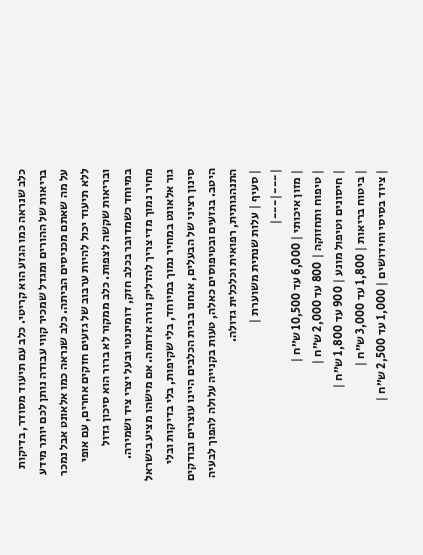כלב שנראה כמו הגזע הוא קריטי. כלב עם תיעוד מסודר, בדיקות בריאות של ההורים ומגדל שמכיר קווי עבודה נותן לכם יותר מידע על מה שאתם מכניסים הביתה. כלב שנראה כמו אלאונט אבל נמכר ללא תיעוד יכול להיות ערבוב של גזעים חזקים אחרים, עם אופי ובריאות שקשה לצפות. כלב ממקור לא ברור הוא סיכון גדול במיוחד כשמדובר בכלב חזק, דומיננטי ובעל יצרי ציד ושמירה.
מחיר נמוך מדי צריך להדליק נורה אדומה. אם מישהו מציע בישראל גור אלאונט במחיר נמוך במיוחד, בלי שקיפות, בלי בדיקות ובלי סינון רציני של הבעלים, אנחנו בבית הכלבים היינו עוצרים ובודקים היטב. בגזעים ובטיפוסים כאלה, טעות בקנייה עלולה להפוך לבעיה התנהגותית, רפואית וכלכלית גדולה.
| סעיף | עלות שנתית משוערת |
|---|---|
| מזון איכותי | 6,000 עד 10,500 ש״ח |
| טיפוח ותחזוקה | 800 עד 2,000 ש״ח |
| חיסונים וטיפול מונע | 900 עד 1,800 ש״ח |
| ביטוח בריאות | 1,800 עד 3,000 ש״ח |
| ציוד בסיסי וחידושים | 1,000 עד 2,500 ש״ח |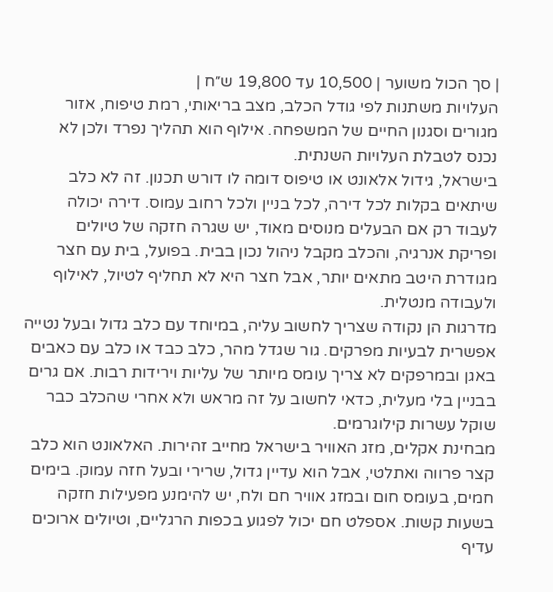| סך הכול משוער | 10,500 עד 19,800 ש״ח |
העלויות משתנות לפי גודל הכלב, מצב בריאותי, רמת טיפוח, אזור מגורים וסגנון החיים של המשפחה. אילוף הוא תהליך נפרד ולכן לא נכנס לטבלת העלויות השנתית.
בישראל, גידול אלאונט או טיפוס דומה לו דורש תכנון. זה לא כלב שיתאים בקלות לכל דירה, לכל בניין ולכל רחוב עמוס. דירה יכולה לעבוד רק אם הבעלים מנוסים מאוד, יש שגרה חזקה של טיולים ופריקת אנרגיה, והכלב מקבל ניהול נכון בבית. בפועל, בית עם חצר מגודרת היטב מתאים יותר, אבל חצר היא לא תחליף לטיול, לאילוף ולעבודה מנטלית.
מדרגות הן נקודה שצריך לחשוב עליה, במיוחד עם כלב גדול ובעל נטייה אפשרית לבעיות מפרקים. גור שגדל מהר, כלב כבד או כלב עם כאבים באגן ובמרפקים לא צריך עומס מיותר של עליות וירידות רבות. אם גרים בבניין בלי מעלית, כדאי לחשוב על זה מראש ולא אחרי שהכלב כבר שוקל עשרות קילוגרמים.
מבחינת אקלים, מזג האוויר בישראל מחייב זהירות. האלאונט הוא כלב קצר פרווה ואתלטי, אבל הוא עדיין גדול, שרירי ובעל חזה עמוק. בימים חמים, בעומס חום ובמזג אוויר חם ולח, יש להימנע מפעילות חזקה בשעות קשות. אספלט חם יכול לפגוע בכפות הרגליים, וטיולים ארוכים עדיף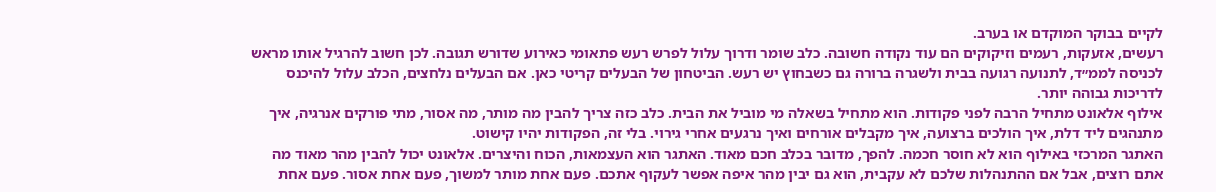לקיים בבוקר המוקדם או בערב.
רעשים, אזעקות, רעמים וזיקוקים הם עוד נקודה חשובה. כלב שומר ודרוך עלול לפרש רעש פתאומי כאירוע שדורש תגובה. לכן חשוב להרגיל אותו מראש לכניסה לממ״ד, לתנועה רגועה בבית ולשגרה ברורה גם כשבחוץ יש רעש. הביטחון של הבעלים קריטי כאן. אם הבעלים נלחצים, הכלב עלול להיכנס לדריכות גבוהה יותר.
אילוף אלאונט מתחיל הרבה לפני פקודות. הוא מתחיל בשאלה מי מוביל את הבית. כלב כזה צריך להבין מה מותר, מה אסור, מתי פורקים אנרגיה, איך מתנהגים ליד דלת, איך הולכים ברצועה, איך מקבלים אורחים ואיך נרגעים אחרי גירוי. בלי זה, הפקודות יהיו קישוט.
האתגר המרכזי באילוף הוא לא חוסר חכמה. להפך, מדובר בכלב חכם מאוד. האתגר הוא העצמאות, הכוח והיצרים. אלאונט יכול להבין מהר מאוד מה אתם רוצים, אבל אם ההתנהלות שלכם לא עקבית, הוא גם יבין מהר איפה אפשר לעקוף אתכם. פעם אחת מותר למשוך, פעם אחת אסור. פעם אחת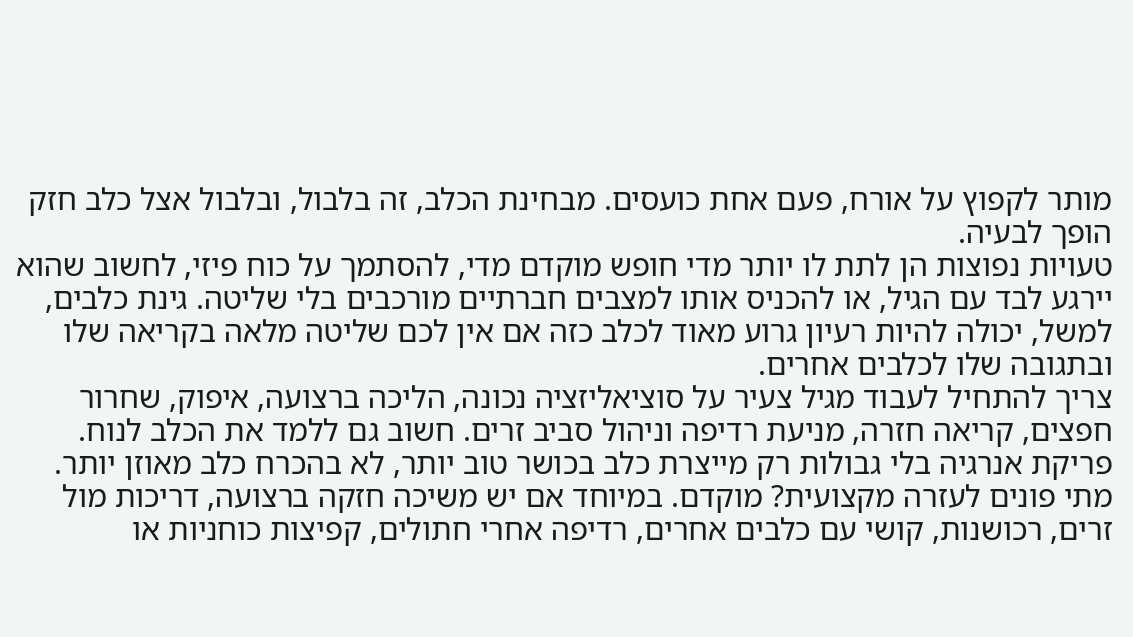מותר לקפוץ על אורח, פעם אחת כועסים. מבחינת הכלב, זה בלבול, ובלבול אצל כלב חזק הופך לבעיה.
טעויות נפוצות הן לתת לו יותר מדי חופש מוקדם מדי, להסתמך על כוח פיזי, לחשוב שהוא יירגע לבד עם הגיל, או להכניס אותו למצבים חברתיים מורכבים בלי שליטה. גינת כלבים, למשל, יכולה להיות רעיון גרוע מאוד לכלב כזה אם אין לכם שליטה מלאה בקריאה שלו ובתגובה שלו לכלבים אחרים.
צריך להתחיל לעבוד מגיל צעיר על סוציאליזציה נכונה, הליכה ברצועה, איפוק, שחרור חפצים, קריאה חזרה, מניעת רדיפה וניהול סביב זרים. חשוב גם ללמד את הכלב לנוח. פריקת אנרגיה בלי גבולות רק מייצרת כלב בכושר טוב יותר, לא בהכרח כלב מאוזן יותר.
מתי פונים לעזרה מקצועית? מוקדם. במיוחד אם יש משיכה חזקה ברצועה, דריכות מול זרים, רכושנות, קושי עם כלבים אחרים, רדיפה אחרי חתולים, קפיצות כוחניות או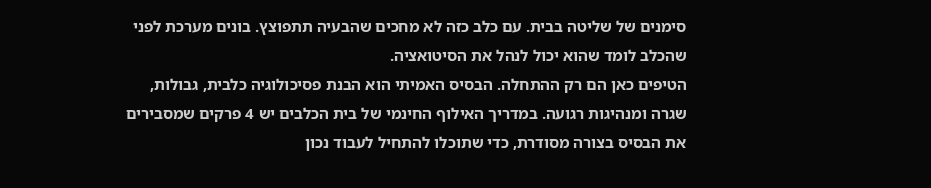סימנים של שליטה בבית. עם כלב כזה לא מחכים שהבעיה תתפוצץ. בונים מערכת לפני שהכלב לומד שהוא יכול לנהל את הסיטואציה.
הטיפים כאן הם רק ההתחלה. הבסיס האמיתי הוא הבנת פסיכולוגיה כלבית, גבולות, שגרה ומנהיגות רגועה. במדריך האילוף החינמי של בית הכלבים יש 4 פרקים שמסבירים את הבסיס בצורה מסודרת, כדי שתוכלו להתחיל לעבוד נכון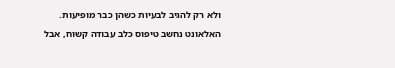ולא רק להגיב לבעיות כשהן כבר מופיעות.
האלאונט נחשב טיפוס כלב עבודה קשוח, אבל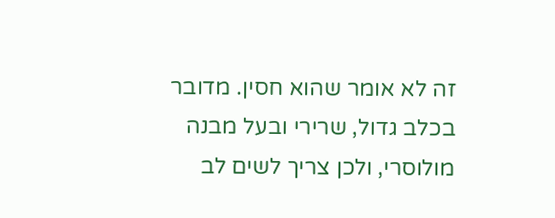זה לא אומר שהוא חסין. מדובר בכלב גדול, שרירי ובעל מבנה מולוסרי, ולכן צריך לשים לב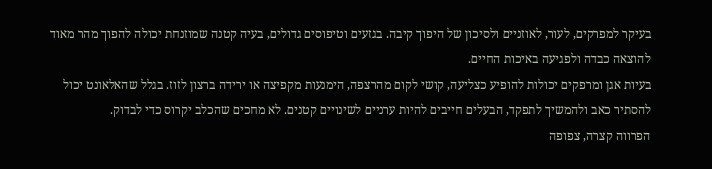בעיקר למפרקים, לעור, לאוזניים ולסיכון של היפוך קיבה. בגזעים וטיפוסים גדולים, בעיה קטנה שמוזנחת יכולה להפוך מהר מאוד להוצאה כבדה ולפגיעה באיכות החיים.
בעיות אגן ומרפקים יכולות להופיע כצליעה, קושי לקום מהרצפה, הימנעות מקפיצה או ירידה ברצון לזוז. בגלל שהאלאונט יכול להסתיר כאב ולהמשיך לתפקד, הבעלים חייבים להיות ערניים לשינויים קטנים. לא מחכים שהכלב יקרוס כדי לבדוק.
הפרווה קצרה, צפופה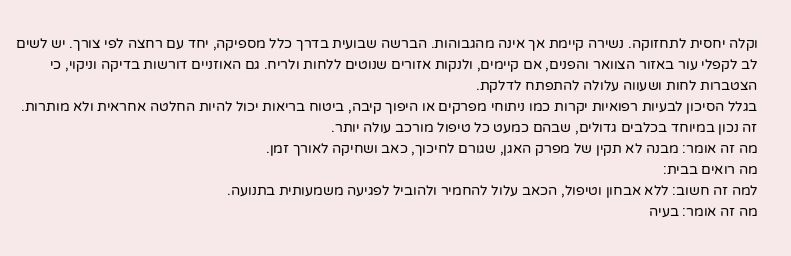וקלה יחסית לתחזוקה. נשירה קיימת אך אינה מהגבוהות. הברשה שבועית בדרך כלל מספיקה, יחד עם רחצה לפי צורך. יש לשים לב לקפלי עור באזור הצוואר והפנים, אם קיימים, ולנקות אזורים שנוטים ללחות ולריח. גם האוזניים דורשות בדיקה וניקוי, כי הצטברות לחות ושעווה עלולה להתפתח לדלקת.
בגלל הסיכון לבעיות רפואיות יקרות כמו ניתוחי מפרקים או היפוך קיבה, ביטוח בריאות יכול להיות החלטה אחראית ולא מותרות. זה נכון במיוחד בכלבים גדולים, שבהם כמעט כל טיפול מורכב עולה יותר.
מה זה אומר: מבנה לא תקין של מפרק האגן, שגורם לחיכוך, כאב ושחיקה לאורך זמן.
מה רואים בבית:
למה זה חשוב: ללא אבחון וטיפול, הכאב עלול להחמיר ולהוביל לפגיעה משמעותית בתנועה.
מה זה אומר: בעיה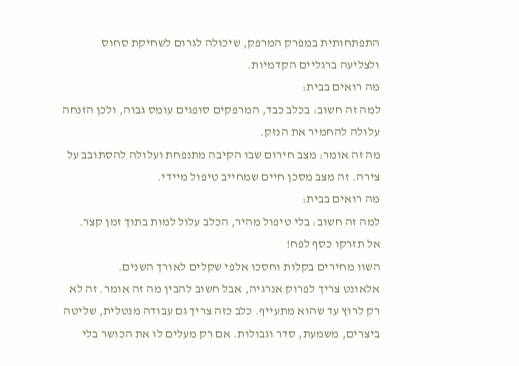התפתחותית במפרק המרפק, שיכולה לגרום לשחיקת סחוס ולצליעה ברגליים הקדמיות.
מה רואים בבית:
למה זה חשוב: בכלב כבד, המרפקים סופגים עומס גבוה, ולכן הזנחה עלולה להחמיר את הנזק.
מה זה אומר: מצב חירום שבו הקיבה מתנפחת ועלולה להסתובב על צירה. זה מצב מסכן חיים שמחייב טיפול מיידי.
מה רואים בבית:
למה זה חשוב: בלי טיפול מהיר, הכלב עלול למות בתוך זמן קצר.
אל תזרקו כסף לפח!
השוו מחירים בקלות וחסכו אלפי שקלים לאורך השנים.
אלאונט צריך לפרוק אנרגיה, אבל חשוב להבין מה זה אומר. זה לא רק לרוץ עד שהוא מתעייף. כלב כזה צריך גם עבודה מנטלית, שליטה ביצרים, משמעת, סדר וגבולות. אם רק מעלים לו את הכושר בלי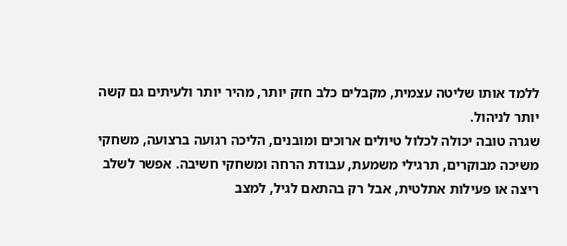ללמד אותו שליטה עצמית, מקבלים כלב חזק יותר, מהיר יותר ולעיתים גם קשה יותר לניהול.
שגרה טובה יכולה לכלול טיולים ארוכים ומובנים, הליכה רגועה ברצועה, משחקי משיכה מבוקרים, תרגילי משמעת, עבודת הרחה ומשחקי חשיבה. אפשר לשלב ריצה או פעילות אתלטית, אבל רק בהתאם לגיל, למצב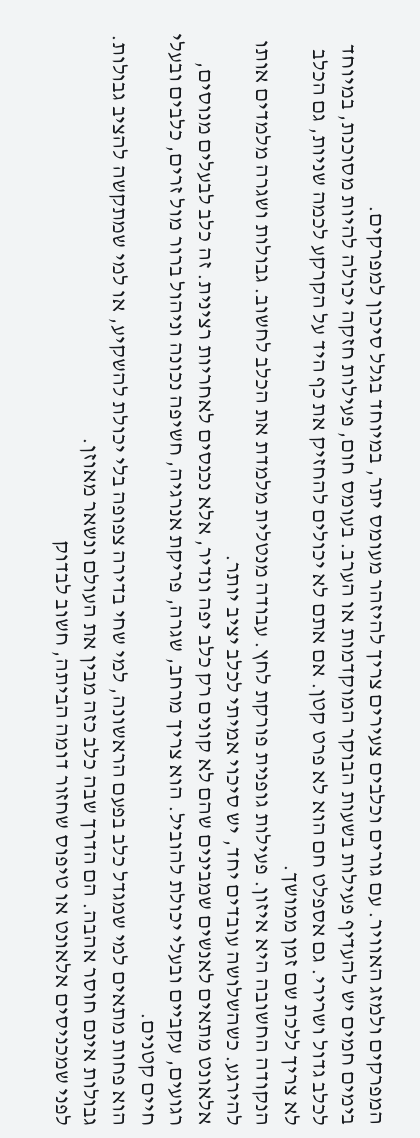המפרקים ולמזג האוויר. עם גורים וכלבים צעירים צריך להיזהר מעומס יתר, במיוחד בגלל סיכון למפרקים.
בימים חמים יש להעדיף פעילות בשעות הבוקר המוקדמות או הערב. בעומס חום, פעילות חזקה יכולה להיות מסוכנת, במיוחד לכלב גדול ושרירי. גם אספלט חם הוא לא פרט קטן. אם אתם לא יכולים להחזיק את כף היד על הקרקע לכמה שניות, גם הכלב לא צריך ללכת שם זמן ממושך.
הנקודה החשובה היא איזון. פעילות גופנית פורקת לחץ. עבודה מנטלית מלמדת את הכלב לחשוב. גבולות ושגרה מלמדים אותו להירגע. כשהשלושה עובדים יחד, יש סיכוי אמיתי לכלב יציב יותר.
אלאונט מתאים לאנשים שמבינים שהם לא קונים רק כלב יפה ונדיר, אלא נכנסים לאחריות רצינית. זה כלב לבעלים מנוסים, רגועים, עקביים ובעלי יכולת להוביל. הוא צריך מרחב, שגרה, פריקת אנרגיה, חשיפה נכונה וניהול ברור מול זרים, כלבים ובעלי חיים קטנים.
הוא פחות מתאים למי שמגדל כלב בפעם הראשונה, למי שחי בדירה צפופה בלי יכולת להשקיע, או למי שמתקשה להציב גבולות. גבולות אינם חוסר אהבה. הם הדרך שבה כלב כזה מבין את העולם ונשאר מאוזן.
לפני שמכניסים אלאונט או טיפוס שחזור דומה הביתה, חשוב לבדוק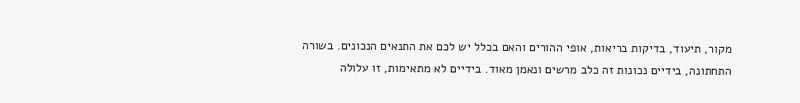מקור, תיעוד, בדיקות בריאות, אופי ההורים והאם בכלל יש לכם את התנאים הנכונים. בשורה התחתונה, בידיים נכונות זה כלב מרשים ונאמן מאוד. בידיים לא מתאימות, זו עלולה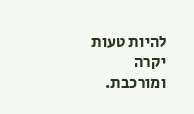להיות טעות יקרה ומורכבת.